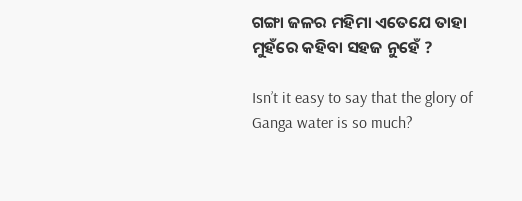ଗଙ୍ଗା ଜଳର ମହିମା ଏତେଯେ ତାହା ମୁହଁରେ କହିବା ସହଜ ନୁହେଁ ?

Isn’t it easy to say that the glory of Ganga water is so much?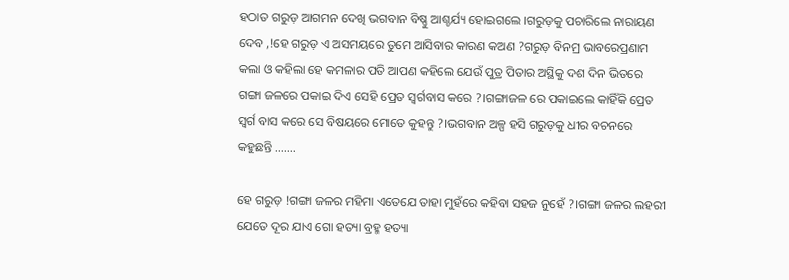ହଠାତ ଗରୁଡ଼ ଆଗମନ ଦେଖି ଭଗବାନ ବିଷ୍ଣୁ ଆଶ୍ଚର୍ଯ୍ୟ ହୋଇଗଲେ ।ଗରୁଡ଼କୁ ପଚାରିଲେ ନାରାୟଣ ଦେବ ,!ହେ ଗରୁଡ଼ ଏ ଅସମୟରେ ତୁମେ ଆସିବାର କାରଣ କଅଣ ?ଗରୁଡ଼ ବିନମ୍ର ଭାବରେପ୍ରଣାମ କଲା ଓ କହିଲା ହେ କମଳାର ପତି ଆପଣ କହିଲେ ଯେଉଁ ପୁତ୍ର ପିତାର ଅସ୍ଥିକୁ ଦଶ ଦିନ ଭିତରେ ଗଙ୍ଗା ଜଳରେ ପକାଇ ଦିଏ ସେହି ପ୍ରେତ ସ୍ୱର୍ଗବାସ କରେ ?।ଗଙ୍ଗାଜଳ ରେ ପକାଇଲେ କାହିଁକି ପ୍ରେତ ସ୍ୱର୍ଗ ବାସ କରେ ସେ ବିଷୟରେ ମୋତେ କୁହନ୍ତୁ ?।ଭଗବାନ ଅଳ୍ପ ହସି ଗରୁଡ଼କୁ ଧୀର ବଚନରେ କହୁଛନ୍ତି …….

ହେ ଗରୁଡ଼ !ଗଙ୍ଗା ଜଳର ମହିମା ଏତେଯେ ତାହା ମୁହଁରେ କହିବା ସହଜ ନୁହେଁ ?।ଗଙ୍ଗା ଜଳର ଲହରୀ ଯେତେ ଦୂର ଯାଏ ଗୋ ହତ୍ୟା ବ୍ରହ୍ମ ହତ୍ୟା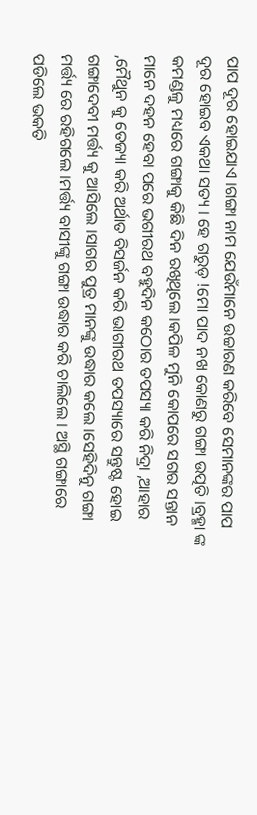ପାପ ଦୂର ହୋଇଯାଏ ।ଗଙ୍ଗା ନାମ ଯେଉଁମାନେ ଉଚ୍ଚାରଣ କରିବେ ସେମାନଙ୍କର ପାପ ଦୂର ହୋଇବ ଏକଥା ସତ୍ୟ । ହେ ଗରୁଡ଼ !ମୋ ପାଦ ନଖ କୋଣରୁ ଗଙ୍ଗା ଉତ୍ପତି ।ବ୍ରହ୍ମା ଙ୍କ କମଣ୍ଡଳୁ ମଧ୍ୟରେ ଗଙ୍ଗାକୁ କିଛି ଦିନ ରଖିଥିଲେ ।କପିଳ ମୁନି କୋପରେ ସଗର ସନ୍ତାନ ମାନେ ଦହନ ହେବା ପରେ ଭଗୀରଥ ବହୁଦିନ କଠୋର ତପସ୍ୟା କରି ନିଦ୍ରା ,ଆହାର ,ମୈଥୁନ କୁ ତେଜ୍ୟା କରି ଅର୍ଥାତ ବିସର୍ଜନ କରି ଭାଗୀରଥ ତପସ୍ୟାରେ ସନ୍ତୁଷ୍ଟ ହୋଇ ଗଙ୍ଗାଦେବୀ ମର୍ତ୍ତ୍ୟ କୁ ଆସିଲେ ।ସାଗର ପୁତ୍ର ମାନଙ୍କୁ ଉଦ୍ଧାର କଲେ ।ସେହିଦିନୁ ଗଙ୍ଗା ମର୍ତ୍ତ୍ୟ ରେ ରହିଗଲେ ।ମର୍ତ୍ତ୍ୟ ବାସୀଙ୍କୁ ଗଙ୍ଗା ଉଦ୍ଧାର କରି ଚାଲିଲେ । ଅସ୍ଥି ଗଙ୍ଗାରେ ପଡିଲେ ଭକତି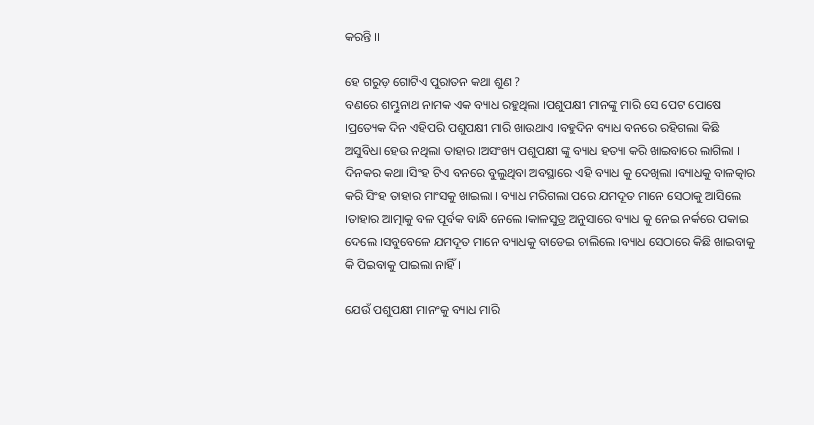କରନ୍ତି ।।

ହେ ଗରୁଡ଼ ଗୋଟିଏ ପୁରାତନ କଥା ଶୁଣ ?
ବଣରେ ଶମ୍ଭୁନାଥ ନାମକ ଏକ ବ୍ୟାଧ ରହୁଥିଲା ।ପଶୁପକ୍ଷୀ ମାନଙ୍କୁ ମାରି ସେ ପେଟ ପୋଷେ ।ପ୍ରତ୍ୟେକ ଦିନ ଏହିପରି ପଶୁପକ୍ଷୀ ମାରି ଖାଉଥାଏ ।ବହୁଦିନ ବ୍ୟାଧ ବନରେ ରହିଗଲା କିଛି ଅସୁବିଧା ହେଉ ନଥିଲା ତାହାର ।ଅସଂଖ୍ୟ ପଶୁପକ୍ଷୀ ଙ୍କୁ ବ୍ୟାଧ ହତ୍ୟା କରି ଖାଇବାରେ ଲାଗିଲା ।
ଦିନକର କଥା ।ସିଂହ ଟିଏ ବନରେ ବୁଲୁଥିବା ଅବସ୍ଥାରେ ଏହି ବ୍ୟାଧ କୁ ଦେଖିଲା ।ବ୍ୟାଧକୁ ବାଳତ୍କାର କରି ସିଂହ ତାହାର ମାଂସକୁ ଖାଇଲା । ବ୍ୟାଧ ମରିଗଲା ପରେ ଯମଦୂତ ମାନେ ସେଠାକୁ ଆସିଲେ ।ତାହାର ଆତ୍ମାକୁ ବଳ ପୂର୍ବକ ବାନ୍ଧି ନେଲେ ।କାଳସୁତ୍ର ଅନୁସାରେ ବ୍ୟାଧ କୁ ନେଇ ନର୍କରେ ପକାଇ ଦେଲେ ।ସବୁବେଳେ ଯମଦୂତ ମାନେ ବ୍ୟାଧକୁ ବାଡେଇ ଚାଲିଲେ ।ବ୍ୟାଧ ସେଠାରେ କିଛି ଖାଇବାକୁ କି ପିଇବାକୁ ପାଇଲା ନାହିଁ ।

ଯେଉଁ ପଶୁପକ୍ଷୀ ମାନଂକୁ ବ୍ୟାଧ ମାରି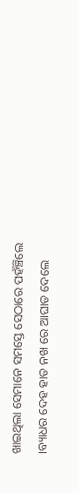ଖାଇଥିଲା ସେମାନେ ସମସ୍ତେ ସେଠାରେ ପହଁଞ୍ଚିଲେ ।ବ୍ୟାଧର ଦେହ ହାତ ନଖ ରେ ଆଘାତ ଦେଲେ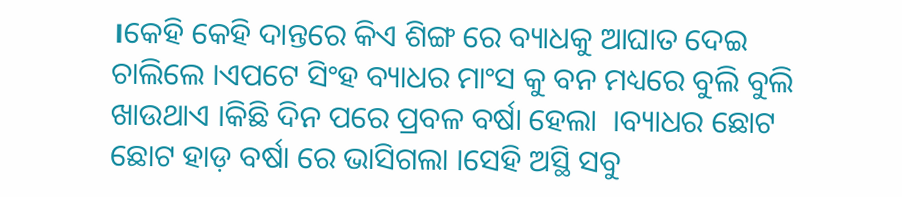।କେହି କେହି ଦାନ୍ତରେ କିଏ ଶିଙ୍ଗ ରେ ବ୍ୟାଧକୁ ଆଘାତ ଦେଇ ଚାଲିଲେ ।ଏପଟେ ସିଂହ ବ୍ୟାଧର ମାଂସ କୁ ବନ ମଧ୍ୟରେ ବୁଲି ବୁଲି ଖାଉଥାଏ ।କିଛି ଦିନ ପରେ ପ୍ରବଳ ବର୍ଷା ହେଲା  ।ବ୍ୟାଧର ଛୋଟ ଛୋଟ ହାଡ଼ ବର୍ଷା ରେ ଭାସିଗଲା ।ସେହି ଅସ୍ଥି ସବୁ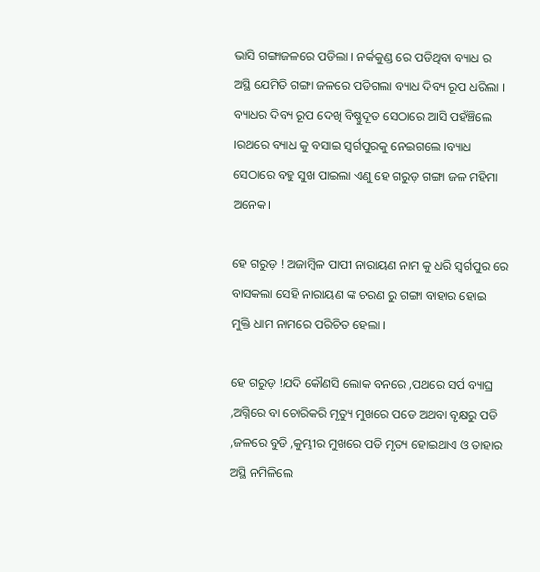ଭାସି ଗଙ୍ଗାଜଳରେ ପଡିଲା । ନର୍କକୁଣ୍ଡ ରେ ପଡିଥିବା ବ୍ୟାଧ ର ଅସ୍ଥି ଯେମିତି ଗଙ୍ଗା ଜଳରେ ପଡିଗଲା ବ୍ୟାଧ ଦିବ୍ୟ ରୂପ ଧରିଲା । ବ୍ୟାଧର ଦିବ୍ୟ ରୂପ ଦେଖି ବିଷ୍ଣୁଦୂତ ସେଠାରେ ଆସି ପହଁଞ୍ଚିଲେ ।ରଥରେ ବ୍ୟାଧ କୁ ବସାଇ ସ୍ୱର୍ଗପୁରକୁ ନେଇଗଲେ ।ବ୍ୟାଧ ସେଠାରେ ବହୁ ସୁଖ ପାଇଲା ଏଣୁ ହେ ଗରୁଡ଼ ଗଙ୍ଗା ଜଳ ମହିମା ଅନେକ।

ହେ ଗରୁଡ଼ ! ଅଜାମ୍ବିଳ ପାପୀ ନାରାୟଣ ନାମ କୁ ଧରି ସ୍ୱର୍ଗପୁର ରେ ବାସକଲା ସେହି ନାରାୟଣ ଙ୍କ ଚରଣ ରୁ ଗଙ୍ଗା ବାହାର ହୋଇ ମୁକ୍ତି ଧାମ ନାମରେ ପରିଚିତ ହେଲା ।

ହେ ଗରୁଡ଼ !ଯଦି କୌଣସି ଲୋକ ବନରେ ,ପଥରେ ସର୍ପ ବ୍ୟାଘ୍ର ,ଅଗ୍ନିରେ ବା ଚୋରିକରି ମୃତ୍ୟୁ ମୁଖରେ ପଡେ ଅଥବା ବୃକ୍ଷରୁ ପଡି ,ଜଳରେ ବୁଡି ,କୁମ୍ଭୀର ମୁଖରେ ପଡି ମୃତ୍ୟ ହୋଇଥାଏ ଓ ତାହାର ଅସ୍ଥି ନମିଳିଲେ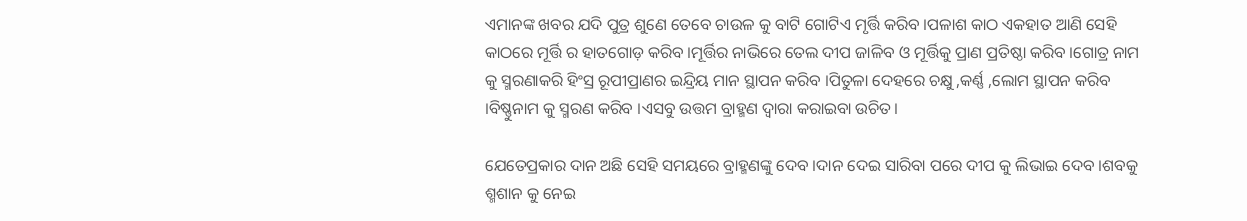ଏମାନଙ୍କ ଖବର ଯଦି ପୁତ୍ର ଶୁଣେ ତେବେ ଚାଉଳ କୁ ବାଟି ଗୋଟିଏ ମୃର୍ତ୍ତି କରିବ ।ପଳାଶ କାଠ ଏକହାତ ଆଣି ସେହି କାଠରେ ମୂର୍ତ୍ତି ର ହାତଗୋଡ଼ କରିବ ।ମୂର୍ତ୍ତିର ନାଭିରେ ତେଲ ଦୀପ ଜାଳିବ ଓ ମୂର୍ତ୍ତିକୁ ପ୍ରାଣ ପ୍ରତିଷ୍ଠା କରିବ ।ଗୋତ୍ର ନାମ କୁ ସ୍ମରଣାକରି ହିଂସ୍ର ରୂପୀପ୍ରାଣର ଇନ୍ଦ୍ରିୟ ମାନ ସ୍ଥାପନ କରିବ ।ପିତୁଳା ଦେହରେ ଚକ୍ଷୁ ,କର୍ଣ୍ଣ ,ଲୋମ ସ୍ଥାପନ କରିବ ।ବିଷ୍ଣୁନାମ କୁ ସ୍ମରଣ କରିବ ।ଏସବୁ ଉତ୍ତମ ବ୍ରାହ୍ମଣ ଦ୍ୱାରା କରାଇବା ଉଚିତ।

ଯେତେପ୍ରକାର ଦାନ ଅଛି ସେହି ସମୟରେ ବ୍ରାହ୍ମଣଙ୍କୁ ଦେବ ।ଦାନ ଦେଇ ସାରିବା ପରେ ଦୀପ କୁ ଲିଭାଇ ଦେବ ।ଶବକୁ ଶ୍ମଶାନ କୁ ନେଇ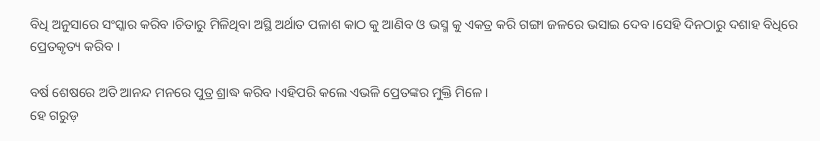ବିଧି ଅନୁସାରେ ସଂସ୍କାର କରିବ ।ଚିତାରୁ ମିଳିଥିବା ଅସ୍ଥି ଅର୍ଥାତ ପଳାଶ କାଠ କୁ ଆଣିବ ଓ ଭସ୍ମ କୁ ଏକତ୍ର କରି ଗଙ୍ଗା ଜଳରେ ଭସାଇ ଦେବ ।ସେହି ଦିନଠାରୁ ଦଶାହ ବିଧିରେ ପ୍ରେତକୃତ୍ୟ କରିବ ।

ବର୍ଷ ଶେଷରେ ଅତି ଆନନ୍ଦ ମନରେ ପୁତ୍ର ଶ୍ରାଦ୍ଧ କରିବ ।ଏହିପରି କଲେ ଏଭଳି ପ୍ରେତଙ୍କର ମୁକ୍ତି ମିଳେ ।
ହେ ଗରୁଡ଼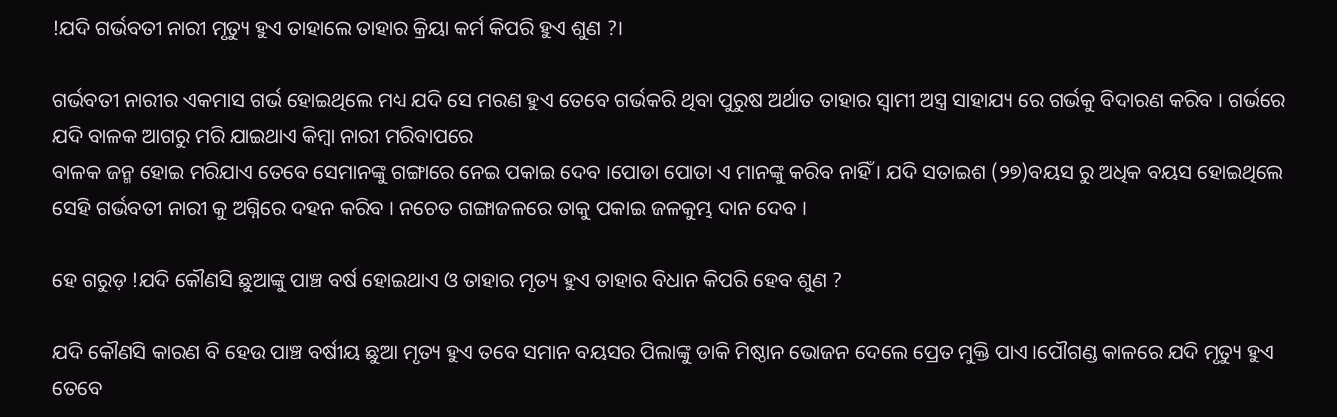!ଯଦି ଗର୍ଭବତୀ ନାରୀ ମୃତ୍ୟୁ ହୁଏ ତାହାଲେ ତାହାର କ୍ରିୟା କର୍ମ କିପରି ହୁଏ ଶୁଣ ?।

ଗର୍ଭବତୀ ନାରୀର ଏକମାସ ଗର୍ଭ ହୋଇଥିଲେ ମଧ୍ୟ ଯଦି ସେ ମରଣ ହୁଏ ତେବେ ଗର୍ଭକରି ଥିବା ପୁରୁଷ ଅର୍ଥାତ ତାହାର ସ୍ୱାମୀ ଅସ୍ତ୍ର ସାହାଯ୍ୟ ରେ ଗର୍ଭକୁ ବିଦାରଣ କରିବ । ଗର୍ଭରେ ଯଦି ବାଳକ ଆଗରୁ ମରି ଯାଇଥାଏ କିମ୍ୱା ନାରୀ ମରିବାପରେ
ବାଳକ ଜନ୍ମ ହୋଇ ମରିଯାଏ ତେବେ ସେମାନଙ୍କୁ ଗଙ୍ଗାରେ ନେଇ ପକାଇ ଦେବ ।ପୋଡା ପୋତା ଏ ମାନଙ୍କୁ କରିବ ନାହିଁ । ଯଦି ସତାଇଶ (୨୭)ବୟସ ରୁ ଅଧିକ ବୟସ ହୋଇଥିଲେ ସେହି ଗର୍ଭବତୀ ନାରୀ କୁ ଅଗ୍ନିରେ ଦହନ କରିବ । ନଚେତ ଗଙ୍ଗାଜଳରେ ତାକୁ ପକାଇ ଜଳକୁମ୍ଭ ଦାନ ଦେବ ।

ହେ ଗରୁଡ଼ !ଯଦି କୌଣସି ଛୁଆଙ୍କୁ ପାଞ୍ଚ ବର୍ଷ ହୋଇଥାଏ ଓ ତାହାର ମୃତ୍ୟ ହୁଏ ତାହାର ବିଧାନ କିପରି ହେବ ଶୁଣ ?

ଯଦି କୌଣସି କାରଣ ବି ହେଉ ପାଞ୍ଚ ବର୍ଷୀୟ ଛୁଆ ମୃତ୍ୟ ହୁଏ ତବେ ସମାନ ବୟସର ପିଲାଙ୍କୁ ଡାକି ମିଷ୍ଠାନ ଭୋଜନ ଦେଲେ ପ୍ରେତ ମୁକ୍ତି ପାଏ ।ପୌଗଣ୍ଡ କାଳରେ ଯଦି ମୃତ୍ୟୁ ହୁଏ ତେବେ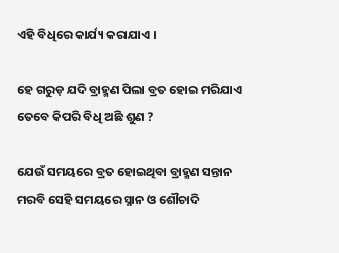ଏହି ବିଧିରେ କାର୍ଯ୍ୟ କରାଯାଏ ।

ହେ ଗରୁଡ଼ ଯଦି ବ୍ରାହ୍ମଣ ପିଲା ବ୍ରତ ହୋଇ ମରିଯାଏ ତେବେ କିପରି ବିଧି ଅଛି ଶୁଣ ?

ଯେଉଁ ସମୟରେ ବ୍ରତ ହୋଇଥିବା ବ୍ରାହ୍ମଣ ସନ୍ତାନ ମରବି ସେହି ସମୟରେ ସ୍ନାନ ଓ ଶୌଚାଦି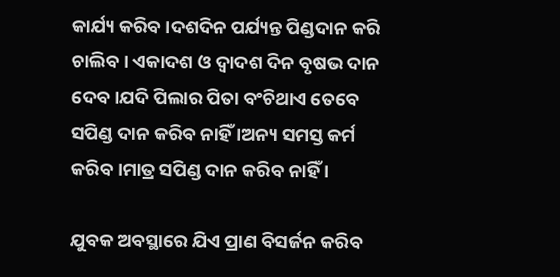କାର୍ଯ୍ୟ କରିବ ।ଦଶଦିନ ପର୍ଯ୍ୟନ୍ତ ପିଣ୍ଡଦାନ କରି ଚାଲିବ । ଏକାଦଶ ଓ ଦ୍ଵାଦଶ ଦିନ ବୃଷଭ ଦାନ ଦେବ ।ଯଦି ପିଲାର ପିତା ବଂଚିଥାଏ ତେବେ ସପିଣ୍ଡ ଦାନ କରିବ ନାହିଁ ।ଅନ୍ୟ ସମସ୍ତ କର୍ମ କରିବ ।ମାତ୍ର ସପିଣ୍ଡ ଦାନ କରିବ ନାହିଁ ।

ଯୁବକ ଅବସ୍ଥାରେ ଯିଏ ପ୍ରାଣ ବିସର୍ଜନ କରିବ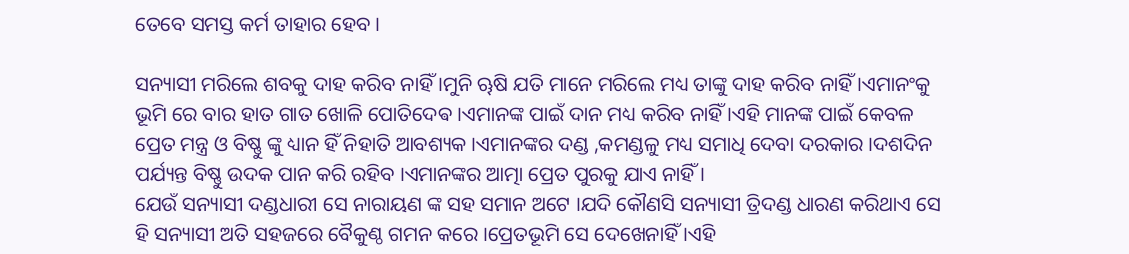ତେବେ ସମସ୍ତ କର୍ମ ତାହାର ହେବ ।

ସନ୍ୟାସୀ ମରିଲେ ଶବକୁ ଦାହ କରିବ ନାହିଁ ।ମୁନି ୠଷି ଯତି ମାନେ ମରିଲେ ମଧ୍ୟ ତାଙ୍କୁ ଦାହ କରିବ ନାହିଁ ।ଏମାନଂକୁ ଭୂମି ରେ ବାର ହାତ ଗାତ ଖୋଳି ପୋତିଦେଵ ।ଏମାନଙ୍କ ପାଇଁ ଦାନ ମଧ୍ୟ କରିବ ନାହିଁ ।ଏହି ମାନଙ୍କ ପାଇଁ କେବଳ ପ୍ରେତ ମନ୍ତ୍ର ଓ ବିଷ୍ଣୁ ଙ୍କୁ ଧ୍ୟାନ ହିଁ ନିହାତି ଆବଶ୍ୟକ ।ଏମାନଙ୍କର ଦଣ୍ଡ ,କମଣ୍ଡଳୁ ମଧ୍ୟ ସମାଧି ଦେବା ଦରକାର ।ଦଶଦିନ ପର୍ଯ୍ୟନ୍ତ ବିଷ୍ଣୁ ଉଦକ ପାନ କରି ରହିବ ।ଏମାନଙ୍କର ଆତ୍ମା ପ୍ରେତ ପୁରକୁ ଯାଏ ନାହିଁ ।
ଯେଉଁ ସନ୍ୟାସୀ ଦଣ୍ଡଧାରୀ ସେ ନାରାୟଣ ଙ୍କ ସହ ସମାନ ଅଟେ ।ଯଦି କୌଣସି ସନ୍ୟାସୀ ତ୍ରିଦଣ୍ଡ ଧାରଣ କରିଥାଏ ସେ ହି ସନ୍ୟାସୀ ଅତି ସହଜରେ ବୈକୁଣ୍ଠ ଗମନ କରେ ।ପ୍ରେତଭୂମି ସେ ଦେଖେନାହିଁ ।ଏହି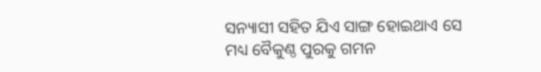ସନ୍ୟାସୀ ସହିତ ଯିଏ ସାଙ୍ଗ ହୋଇଥାଏ ସେ ମଧ୍ୟ ବୈକୁଣ୍ଠ ପୁରକୁ ଗମନ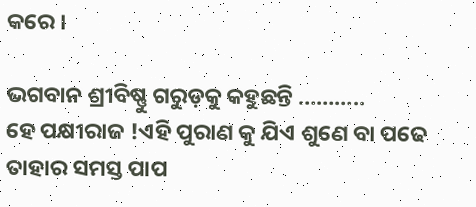କରେ ।

ଭଗବାନ ଶ୍ରୀବିଷ୍ଣୁ ଗରୁଡ଼କୁ କହୁଛନ୍ତି ………..
ହେ ପକ୍ଷୀରାଜ !ଏହି ପୁରାଣ କୁ ଯିଏ ଶୁଣେ ବା ପଢେ ତାହାର ସମସ୍ତ ପାପ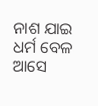ନାଶ ଯାଇ ଧର୍ମ ବେଳ ଆସେ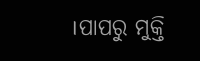।ପାପରୁ ମୁକ୍ତି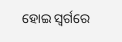ହୋଇ ସ୍ଵର୍ଗରେ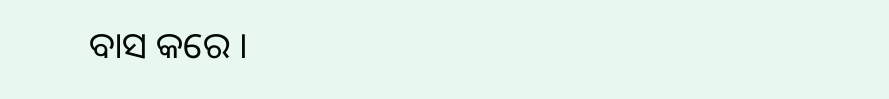ବାସ କରେ ।